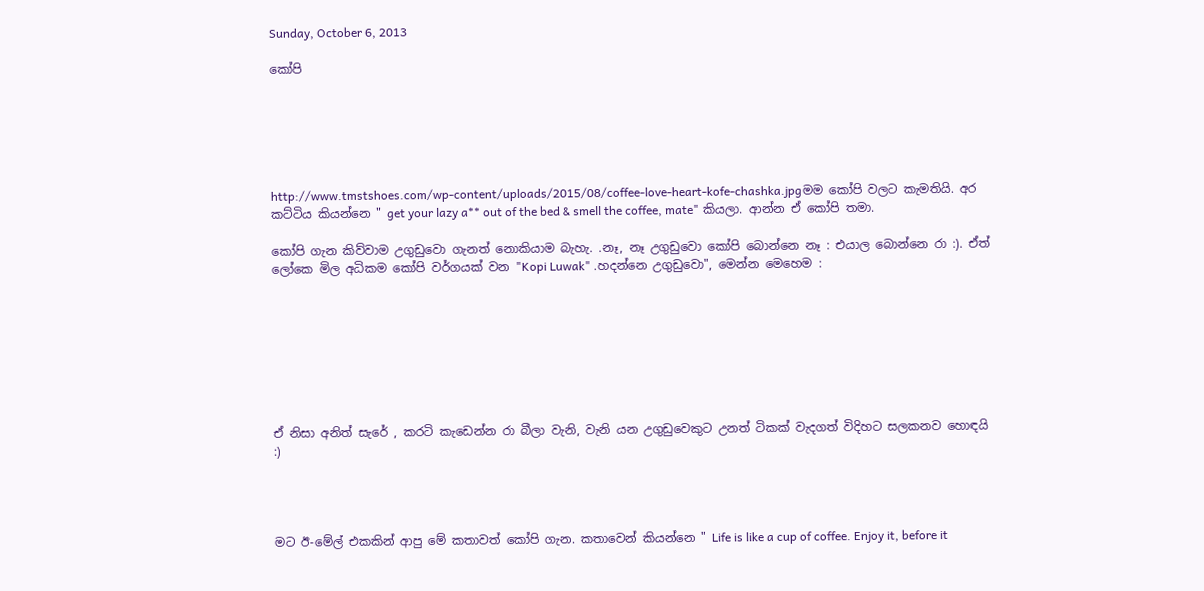Sunday, October 6, 2013

කෝපි






http://www.tmstshoes.com/wp-content/uploads/2015/08/coffee-love-heart-kofe-chashka.jpgමම කෝපි වලට කැමතියි. අර කට්ටිය කියන්නෙ " get your lazy a** out of the bed & smell the coffee, mate" කියලා. ආන්න ඒ කෝපි තමා.

කෝපි ගැන කිව්වාම උගුඩුවො ගැනත් නොකියාම බැහැ. .නෑ, නෑ උගුඩුවො කෝපි බොන්නෙ නෑ : එයාල බොන්නෙ රා :). ඒත් ලෝකෙ මිල අධිකම කෝපි වර්ගයක් වන "Kopi Luwak" .හදන්නෙ උගුඩුවො", මෙන්න මෙහෙම :








ඒ නිසා අනිත් සැරේ , කරටි කැඩෙන්න රා බීලා වැනි, වැනි යන උගුඩුවෙකුට උනත් ටිකක් වැදගත් විදිහට සලකනව හොඳයි :)




මට ඊ-මේල් එකකින් ආපු මේ කතාවත් කෝපි ගැන. කතාවෙන් කියන්නෙ " Life is like a cup of coffee. Enjoy it, before it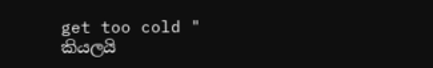get too cold " කියලයි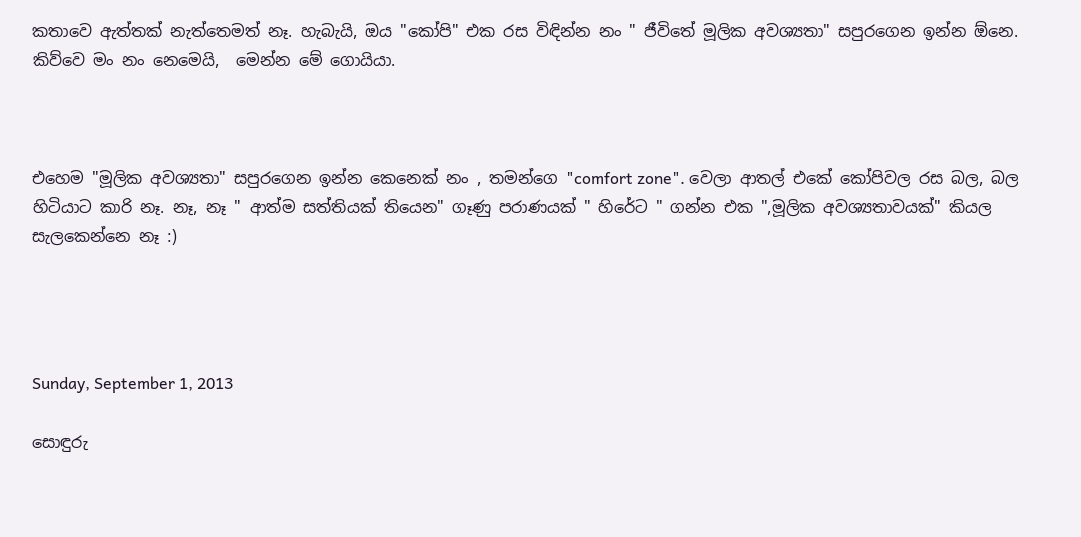කතාවෙ ඇත්තක් නැත්තෙමත් නෑ. හැබැයි, ඔය "කෝපි" එක රස විඳින්න නං " ජීවිතේ මූලික අවශ්‍යතා" සපුරගෙන ඉන්න ඕනෙ. කිව්වෙ මං නං නෙමෙයි,  මෙන්න මේ ගොයියා.



එහෙම "මූලික අවශ්‍යතා" සපුරගෙන ඉන්න කෙනෙක් නං , තමන්ගෙ "comfort zone". වෙලා ආතල් එකේ කෝපිවල රස බල, බල හිටියාට කාරි නෑ. නෑ, නෑ " ආත්ම සත්තියක් තියෙන" ගෑණු පරාණයක් " හිරේට " ගන්න එක ",මූලික අවශ්‍යතාවයක්" කියල සැලකෙන්නෙ නෑ :)




Sunday, September 1, 2013

සොඳුරු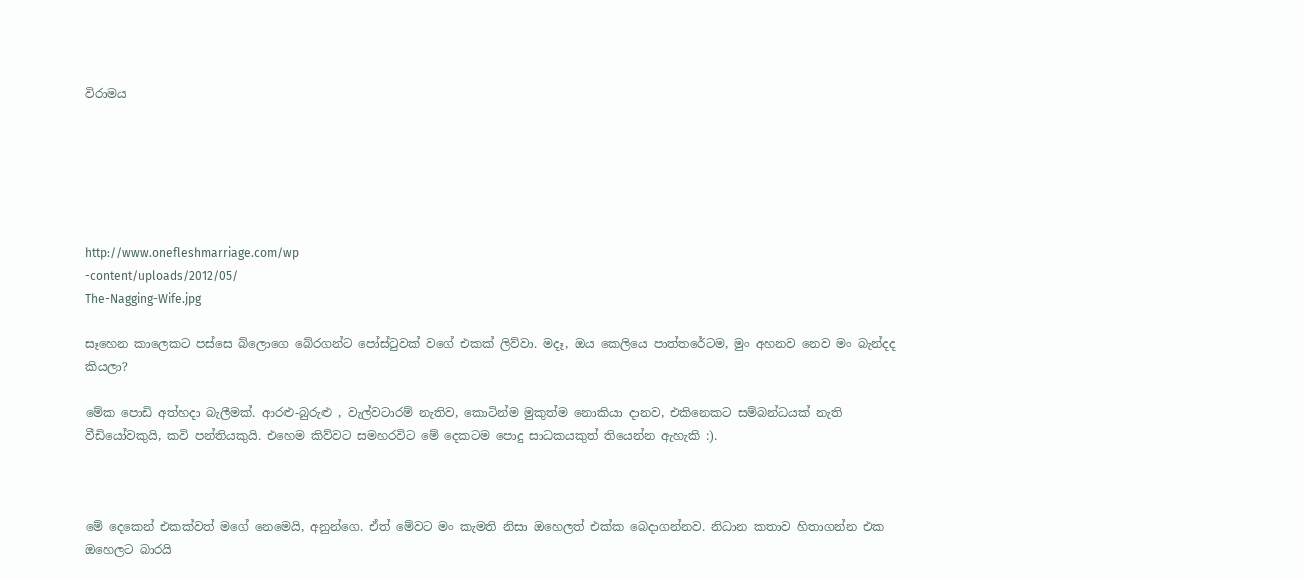විරාමය






http://www.onefleshmarriage.com/wp
-content/uploads/2012/05/
The-Nagging-Wife.jpg

සෑහෙන කාලෙකට පස්සෙ බ්ලොගෙ බේරගන්ට පෝස්‍ටුවක් වගේ එකක් ලිව්වා. මදෑ, ඔය කෙලියෙ පාත්තරේටම, මුං අහනව නෙව මං බැන්දද කියලා?

මේක පොඩි අත්හදා බැලීමක්. ආරළු-බුරුළු , වැල්වටාරම් නැතිව, කොටින්ම මුකුත්ම නොකියා දානව, එකිනෙකට සම්බන්ධයක් නැති වීඩියෝවකුයි, කවි පන්තියකුයි. එහෙම කිව්වට සමහරවිට මේ දෙකටම පොදු සාධකයකුත් තියෙන්න ඇහැකි :).



මේ දෙකෙන් එකක්වත් මගේ නෙමෙයි, අනුන්ගෙ. ඒත් මේවට මං කැමති නිසා ඔහෙලත් එක්ක බෙදාගන්නව. නිධාන කතාව හිතාගන්න එක ඔහෙලට බාරයි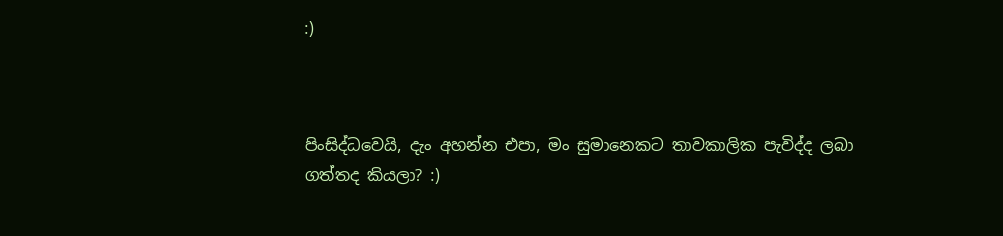:)



පිංසිද්ධවෙයි, දැං අහන්න එපා, මං සුමානෙකට තාවකාලික පැවිද්ද ලබා ගත්තද කියලා? :)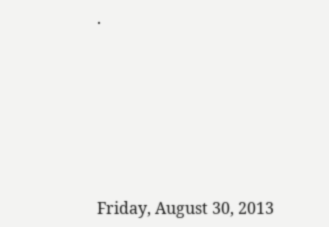.







Friday, August 30, 2013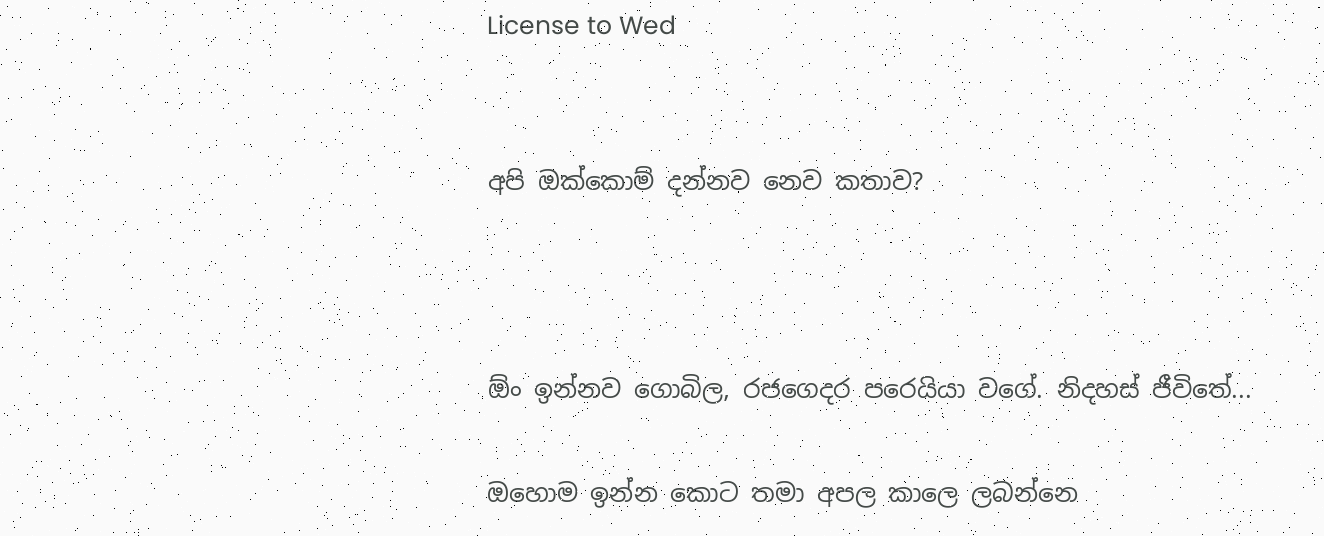License to Wed


අපි ඔක්කොම් දන්නව නෙව කතාව?



ඕං ඉන්නව ගොබිල, රජගෙදර පරෙයියා වගේ. නිදහස් ජීවිතේ...

ඔහොම ඉන්න කොට තමා අපල කාලෙ ලබන්නෙ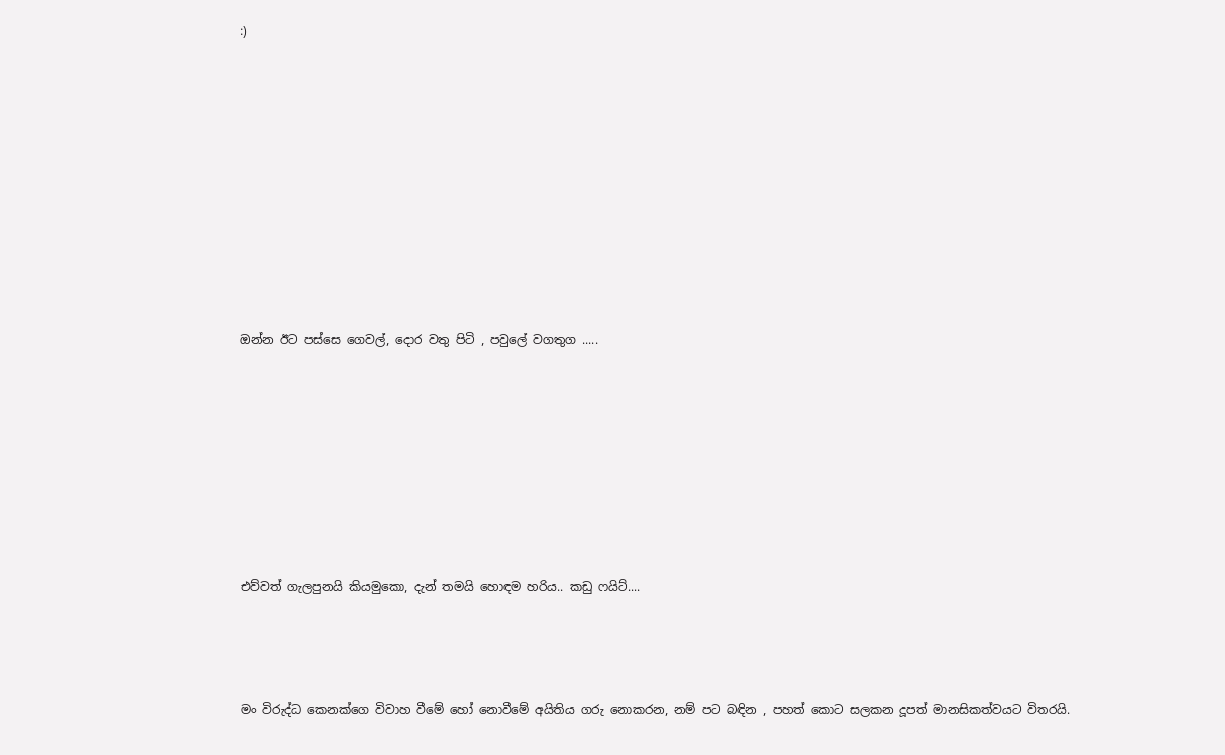:)














ඔන්න ඊට පස්සෙ ගෙවල්, දොර වතු පිටි , පවුලේ වගතුග .....











එව්වත් ගැලපුනයි කියමුකො, දැන් තමයි හොඳම හරිය.. කඩු ෆයිට්....





මං විරුද්ධ කෙනක්ගෙ විවාහ වීමේ හෝ නොවීමේ අයිතිය ගරු නොකරන, නම් පට බඳින , පහත් කොට සලකන දූපත් මානසිකත්වයට විතරයි.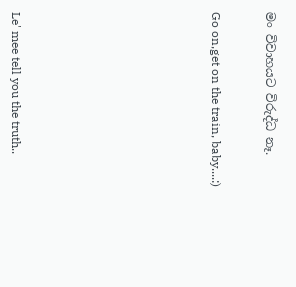මං විවාහයට විරුද්ධ නෑ.


Go on,get on the train, baby....:)










Le' mee tell you the truth..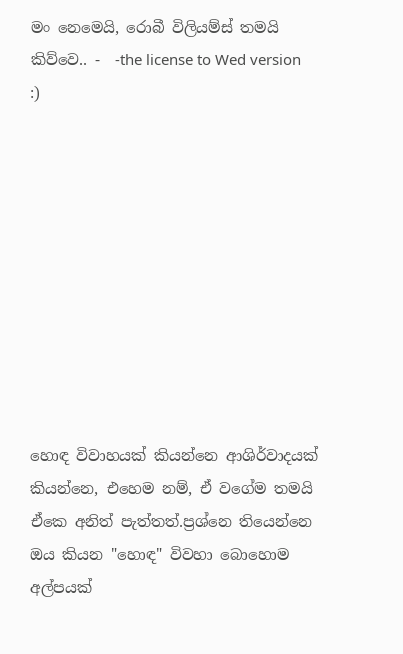මං නෙමෙයි, රොබී විලියම්ස් තමයි කිව්වෙ.. -  -the license to Wed version :)










හොඳ විවාහයක් කියන්නෙ ආශිර්වාදයක් කියන්නෙ, එහෙම නම්, ඒ වගේම තමයි ඒකෙ අනිත් පැත්තත්.ප්‍රශ්නෙ තියෙන්නෙ ඔය කියන "හොඳ" විවහා බොහොම අල්පයක්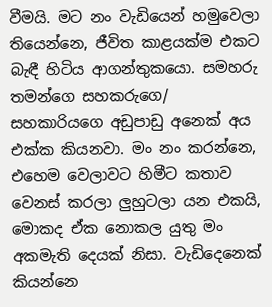වීමයි. මට නං වැඩියෙන් හමුවෙලා තියෙන්නෙ, ජීවිත කාළයක්ම එකට බැඳී හිටිය ආගන්තුකයො. සමහරු තමන්ගෙ සහකරුගෙ/ සහකාරියගෙ අඩුපාඩු අනෙක් අය එක්ක කියනවා. මං නං කරන්නෙ, එහෙම වෙලාවට හිමීට කතාව වෙනස් කරලා ලුහුටලා යන එකයි, මොකද ඒක නොකල යුතු මං අකමැති දෙයක් නිසා. වැඩිදෙනෙක් කියන්නෙ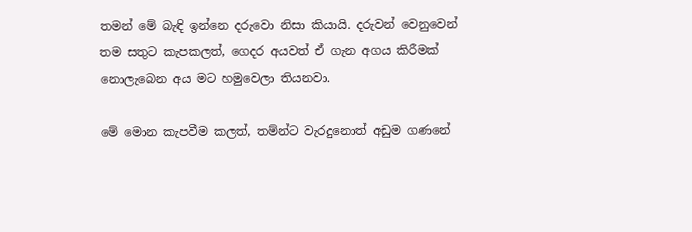තමන් මේ බැඳි ඉන්නෙ දරුවො නිසා කියායි. දරුවන් වෙනුවෙන් තම සතුට කැපකලත්, ගෙදර අයවත් ඒ ගැන අගය කිරීමක් නොලැබෙන අය මට හමුවෙලා තියනවා.

මේ මොන කැපවීම කලත්, තම්න්ට වැරදුනොත් අඩුම ගණනේ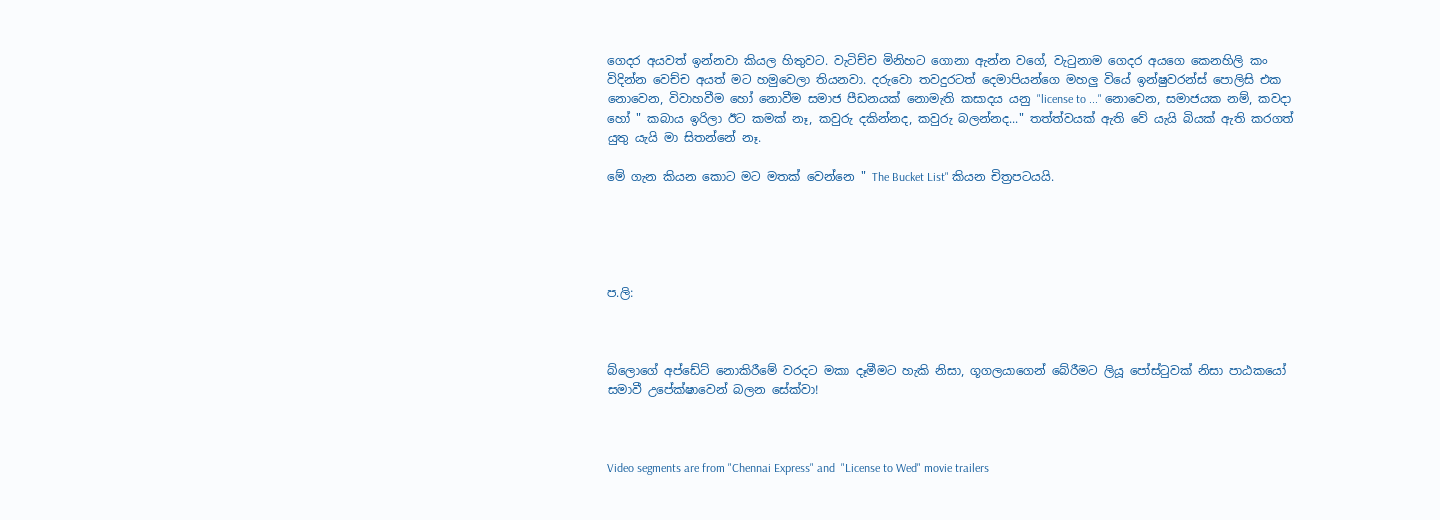ගෙදර අයවත් ඉන්නවා කියල හිතුවට. වැටිච්ච මිනිහට ගොනා ඇන්න වගේ, වැ‍ටුනාම ගෙදර අයගෙ කෙනහිලි කං විදින්න වෙච්ච අයත් මට හමුවෙලා තියනවා. දරුවො තවදුරටත් දෙමාපියන්ගෙ මහලු වියේ ඉන්ෂුවරන්ස් පොලිසි එක නොවෙන, විවාහවීම හෝ නොවීම සමාජ පීඩනයක් නොමැති කසාදය යනු "license to ..." නොවෙන, සමාජයක නම්, කවදා හෝ " කබාය ඉරිලා ඊට කමක් නෑ, කවුරු දකින්නද, කවුරු බලන්නද..." තත්ත්වයක් ඇති වේ යැයි බියක් ඇති කරගත් යුතු යැයි මා සිතන්නේ නෑ.

මේ ගැන කියන කොට මට මතක් වෙන්නෙ " The Bucket List" කියන චිත්‍රපටයයි.





ප.ලි:



බ්ලොගේ අප්ඩේට් නොකිරීමේ වරදට මකා දෑමීමට හැකි නිසා, ගූගලයාගෙන් බේරීමට ලියූ පෝස්‍ටුවක් නිසා පාඨකයෝ සමාවී උපේක්ෂාවෙන් බලන සේක්වා!



Video segments are from "Chennai Express" and  "License to Wed" movie trailers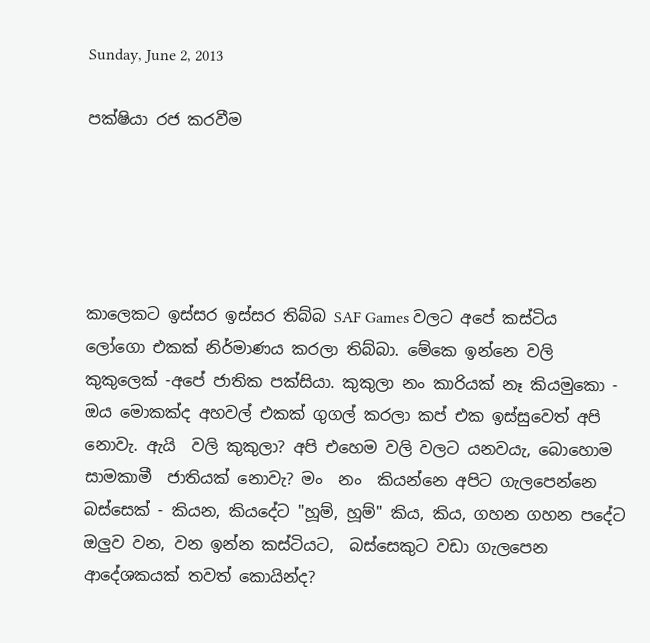Sunday, June 2, 2013

පක්ෂියා රජ කරවීම





කාලෙකට ඉස්සර ඉස්සර තිබ්බ SAF Games වලට අපේ කස්ටිය ලෝගො එකක් නිර්මාණය කරලා තිබ්බා. මේකෙ ඉන්නෙ වලි කුකුලෙක් -අපේ ජාතික පක්සියා. කුකුලා නං කාරියක් නෑ කියමුකො - ඔය මොකක්ද අහවල් එකක් ගුගල් කරලා කප් එක ඉස්සුවෙත් අපි නොවැ. ඇයි  වලි කුකුලා? අපි එහෙම වලි වලට යනවයැ, බොහොම සාමකාමී  ජාතියක් නොවැ? මං  නං  කියන්නෙ අපිට ගැලපෙන්නෙ බස්සෙක් - කියන, කියදේට "හූම්, හූම්" කිය, කිය, ගහන ගහන පදේට ඔලුව වන, වන ඉන්න කස්ටියට,  බස්සෙකුට වඩා ගැලපෙන ආදේශකයක් තවත් කොයින්ද?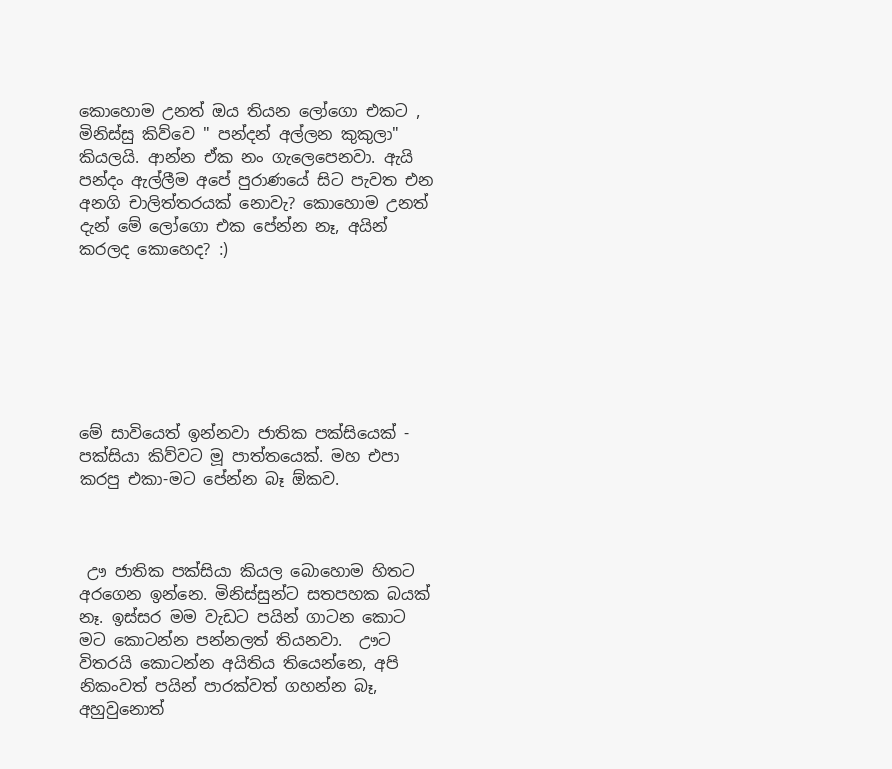කොහොම උනත් ඔය තියන ලෝගො එකට , මිනිස්සු කිව්වෙ " පන්දන් අල්ලන කුකුලා" කියලයි. ආන්න ඒක නං ගැලෙපෙනවා. ඇයි පන්දං ඇල්ලීම අපේ පුරාණයේ සිට පැවත එන  අනගි චාලිත්තරයක් නොවැ? කොහොම උනත් දැන් මේ ලෝගො එක පේන්න නෑ, අයින් කරලද කොහෙද? :)







මේ සාවියෙත් ඉන්නවා ජාතික පක්සියෙක් - පක්සියා කිව්වට මූ පාත්තයෙක්. මහ එපා කරපු එකා-මට පේන්න බෑ ඕකව.



 ඌ ජාතික පක්සියා කියල බොහොම හිතට අරගෙන ඉන්නෙ. මිනිස්සුන්ට සතපහක බයක් නෑ. ඉස්සර මම වැඩට පයින් ගාටන කොට මට කොටන්න පන්නලත් තියනවා.  ඌට විතරයි කොටන්න අයිතිය තියෙන්නෙ, අපි නිකංවත් පයින් පාරක්වත් ගහන්න බෑ, අහුවුනොත්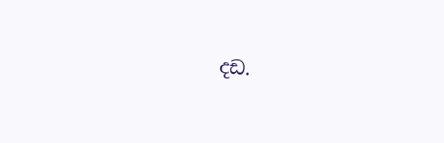දඩ.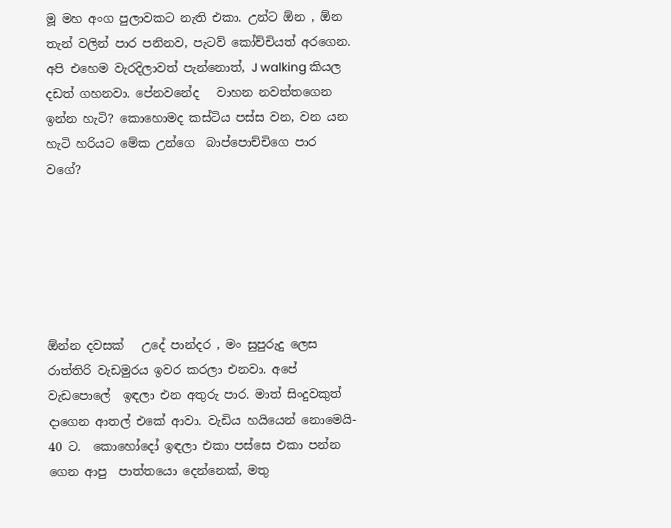මූ මහ අංග පුලාවකට නැති එකා. උන්ට ඕන , ඕන තැන් වලින් පාර පනිනව, පැටව් කෝච්චියත් අරගෙන.  අපි එහෙම වැරදිලාවත් පැන්නොත්, J walking කියල දඩත් ගහනවා. පේනවනේද   වාහන නවත්තගෙන ඉන්න හැටි? කොහොමද කස්ටිය පස්ස වන, වන යන හැටි හරියට මේක උන්ගෙ  බාප්පොච්චිගෙ පාර වගේ?






ඕන්න දවසක්   උදේ පාන්දර , මං සුපුරුදු ලෙස රාත්තිරි වැඩමුරය ඉවර කරලා එනවා. අපේ වැඩපොලේ  ඉඳලා එන අතුරු පාර. මාත් සිංදුවකුත් දාගෙන ආතල් එකේ ආවා. වැඩිය හයියෙන් නොමෙයි- 40 ට.  කොහෝදෝ ඉඳලා එකා පස්සෙ එකා පන්න ගෙන ආපු  පාත්තයො දෙන්නෙක්, මතු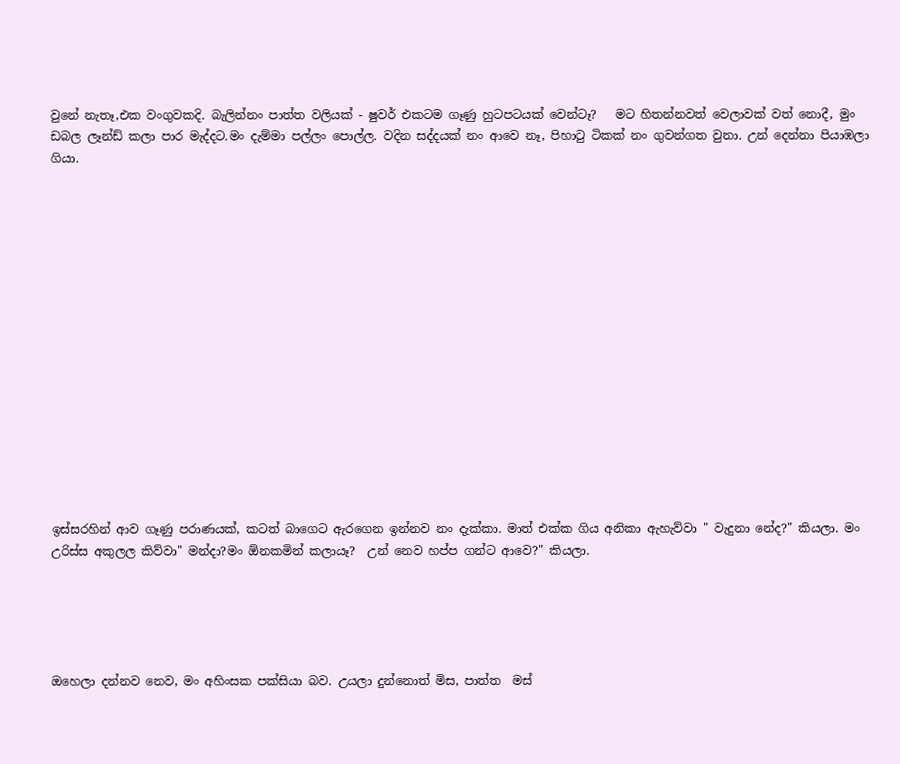වුනේ නැතෑ,එක වංගුවකදි. බැලින්නං පාත්ත වලියක් - ෂුවර් එකටම ගෑණු හුටපටයක් වෙන්ටෑ?   මට හිතන්නවත් වෙලාවක් වත් නොදී, මුං ඩබල ලෑන්ඩ් කලා පාර මැද්දට.මං දැම්මා පල්ලං පොල්ල. වදින සද්දයක් නං ආවෙ නෑ, පිහා‍ටු ටිකක් නං ගුවන්ගත වුනා. උන් දෙන්නා පියාඹලා ගියා.
















ඉස්සරහින් ආව ගෑණු පරාණයක්, කටත් බාගෙට ඇරගෙන ඉන්නව නං දැක්කා. මාත් එක්ක ගිය අනිකා ඇහැව්වා " වැදුනා නේද?" කියලා. මං උරිස්ස අකුලල කිව්වා" මන්දා?මං ඕනකමින් කලායෑ?  උන් නෙව හප්ප ගන්ට ආවෙ?" කියලා.





ඔහෙලා දන්නව නෙව, මං අහිංසක පක්සියා බව. උයලා දුන්නොත් මිස, පාත්ත  මස්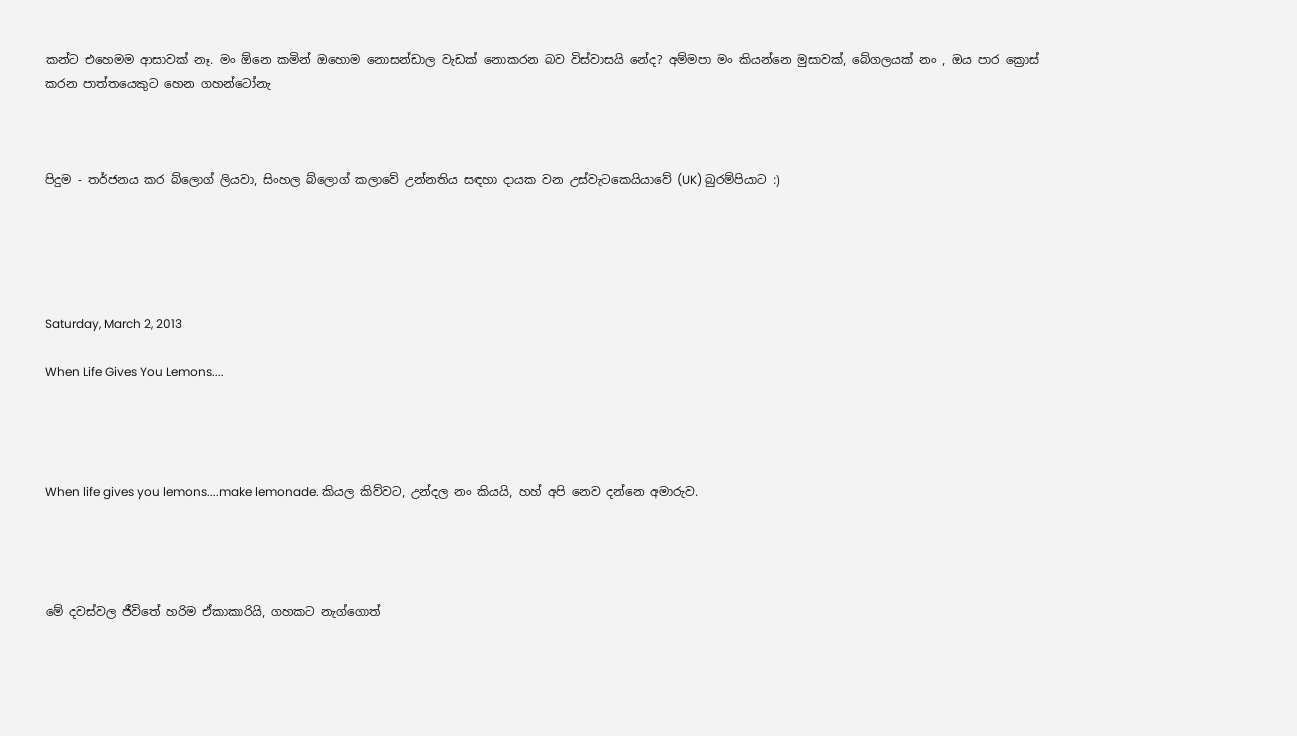කන්ට එහෙමම ආසාවක් නෑ. මං ඕනෙ කමින් ඔහොම නොසන්ඩාල වැඩක් නොකරන බව විස්වාසයි නේද? අම්මපා මං කියන්නෙ මුසාවක්, බේගලයක් නං , ඔය පාර ක්‍රොස් කරන පාත්තයෙකුට හෙන ගහන්ටෝනැ



පිදුම - තර්ජනය කර බ්ලොග් ලියවා, සිංහල බ්ලොග් කලාවේ උන්නතිය සඳහා දායක වන උස්වැටකෙයියාවේ (UK) බුරම්පියාට :)





Saturday, March 2, 2013

When Life Gives You Lemons....




When life gives you lemons....make lemonade. කියල කිව්වට, උන්දල නං කියයි, හහ් අපි නෙව දන්නෙ අමාරුව.




මේ දවස්වල ජීවිතේ හරිම ඒකාකාරියි, ගහකට නැග්ගොත්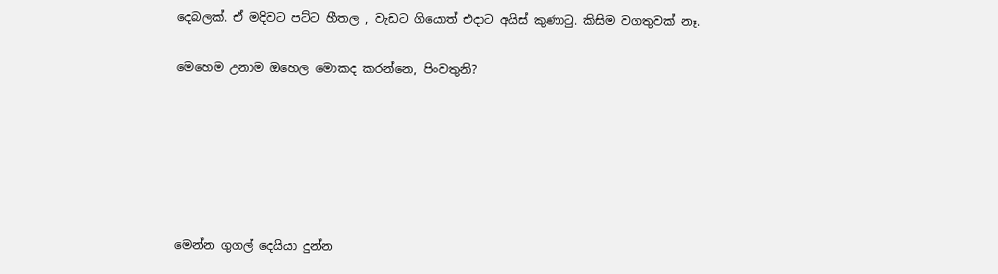දෙබලක්. ඒ මදිවට පට්ට හීතල , වැඩට ගියොත් එදාට අයිස් කුණා‍ටු. කිසිම වගතුවක් නෑ.

මෙහෙම උනාම ඔහෙල මොකද කරන්නෙ, පිංවතුනි?






මෙන්න ගුගල් දෙයියා දුන්න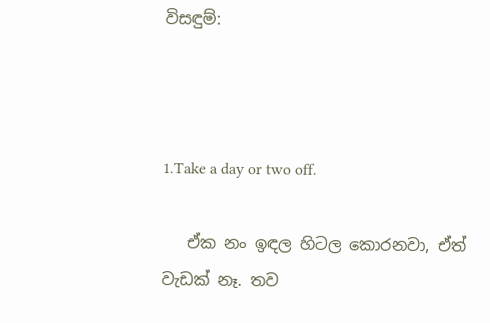විසඳුම්:



1.Take a day or two off.

   ඒක නං ඉඳල හිටල කොරනවා, ඒත් වැඩක් නෑ. තව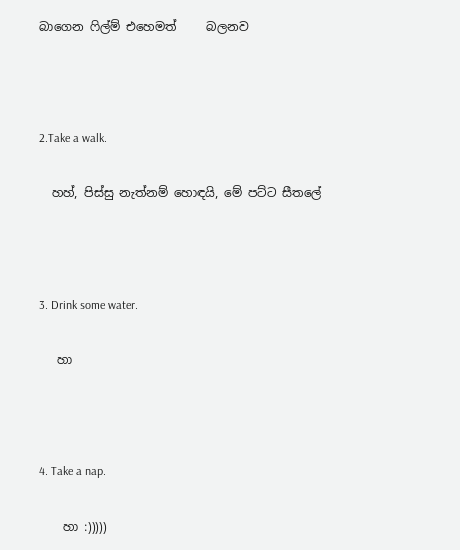බාගෙන ‍ෆිල්ම් එහෙමත්     බලනව



2.Take a walk.

  හහ්, පිස්සු නැත්නම් හොඳයි, මේ පට්ට සීතලේ



3. Drink some water.

   හා



4. Take a nap.

    හා :)))))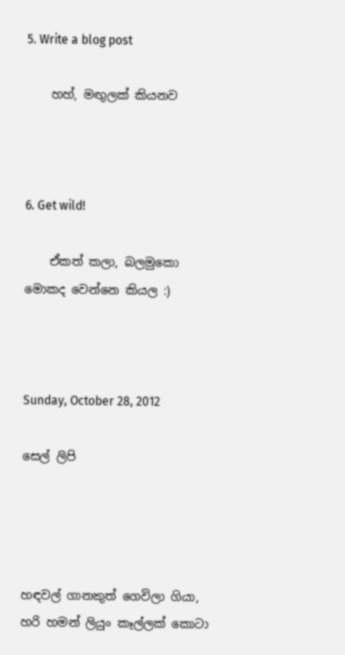5. Write a blog post

    හහ්, මඟුලක් කියනව



6. Get wild!

    ඒකත් කලා, බලමුකො මොකද වෙන්නෙ කියල :)



Sunday, October 28, 2012

සෙල් ලිපි




හඳවල් ගානකුත් ගෙවිලා ගියා, හරි හමන් ලියුං කෑල්ලක් කොටා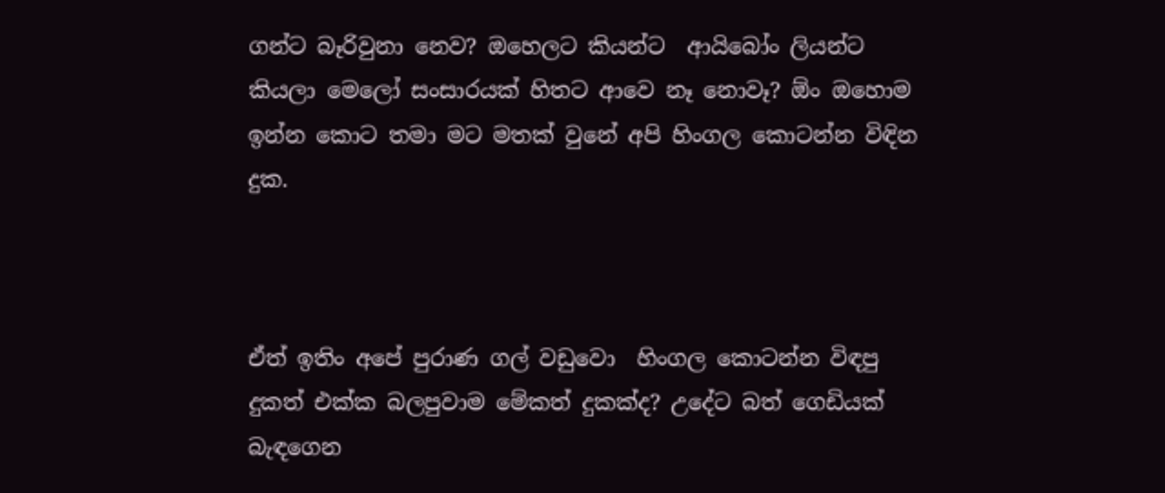ගන්ට බෑරිවුනා නෙව? ඔහෙලට කියන්ට  ආයිබෝං ලියන්ට කියලා මෙලෝ සංසාරයක් හිතට ආවෙ නෑ නොවෑ? ඕං ඔහොම ඉන්න කොට තමා මට මතක් වුනේ අපි හිංගල කොටන්න විඳින දුක.



ඒත් ඉතිං අපේ පුරාණ ගල් වඩුවො  හිංගල කොටන්න විඳපු දුකත් එක්ක බලපුවාම මේකත් දුකක්ද? උදේට බත් ගෙඩියක් බැඳගෙන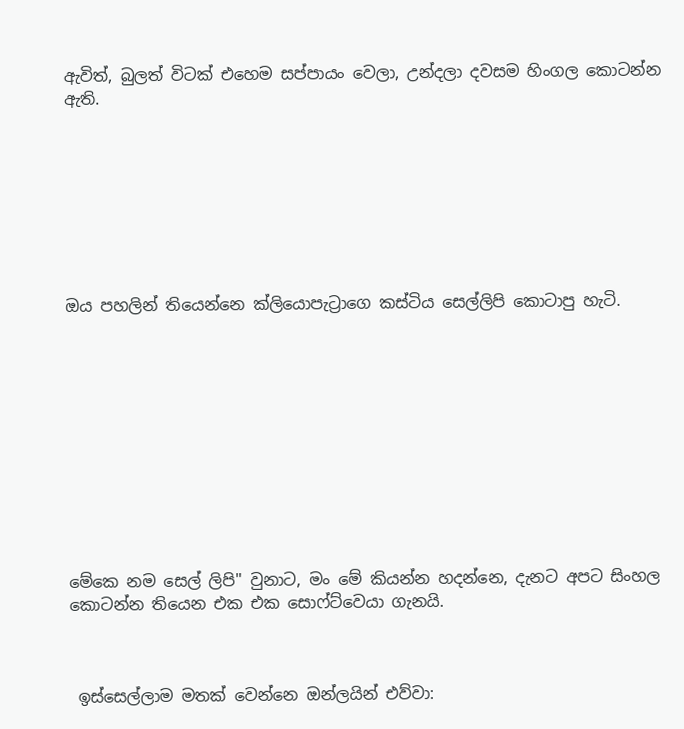ඇවිත්, බුලත් විටක් එහෙම සප්පායං වෙලා, උන්දලා දවසම හිංගල කොටන්න ඇති.








ඔය පහලින් තියෙන්නෙ ක්ලියොපැට්‍රාගෙ කස්ටිය සෙල්ලිපි කොටාපු හැටි.











මේකෙ නම සෙල් ලිපි" වුනාට, මං මේ කියන්න හදන්නෙ, දැනට අපට සිංහල කොටන්න තියෙන එක එක සොෆ්ට්වෙයා ගැනයි.



 ඉස්සෙල්ලාම මතක් වෙන්නෙ ඔන්ලයින් එව්වා: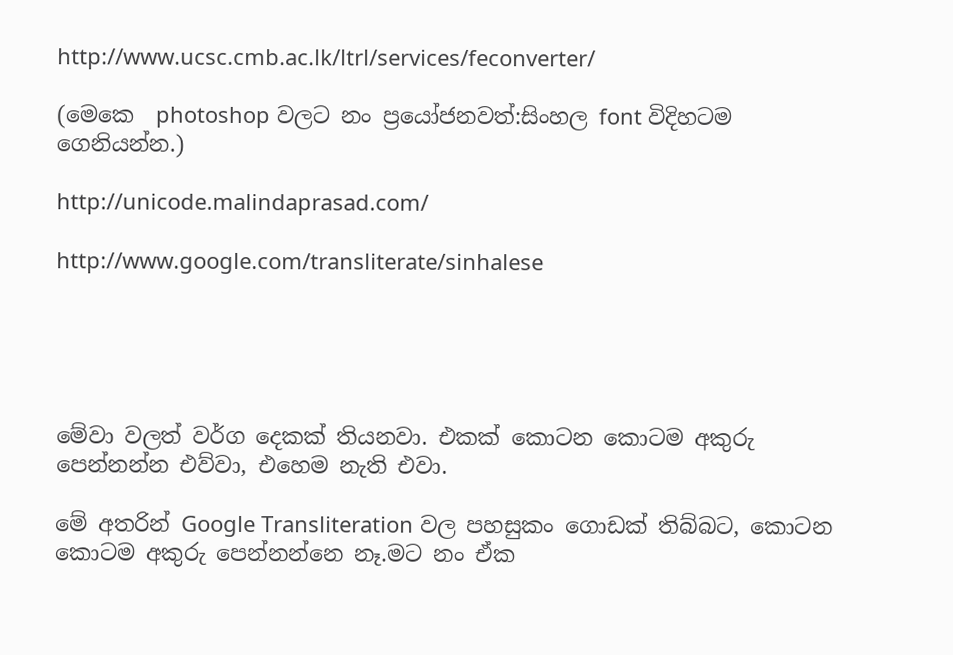http://www.ucsc.cmb.ac.lk/ltrl/services/feconverter/

(මෙකෙ  photoshop වලට නං ප්‍රයෝජනවත්:සිංහල font විදිහටම ගෙනියන්න.)

http://unicode.malindaprasad.com/

http://www.google.com/transliterate/sinhalese





මේවා වලත් වර්ග දෙකක් තියනවා. එකක් කොටන කොටම අකුරු පෙන්නන්න එව්වා, එහෙම නැති එවා.

මේ අතරින් Google Transliteration වල පහසුකං ගොඩක් තිබ්බට, කොටන කොටම අකුරු පෙන්නන්නෙ නෑ.මට නං ඒක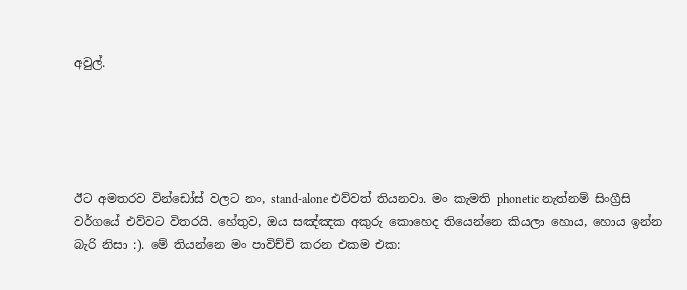අවුල්.





ඊට අමතරව වින්ඩෝස් වලට නං, stand-alone එව්වත් තියනවා. මං කැමති phonetic නැත්නම් සිංග්‍රීසි වර්ගයේ එව්වට විතරයි. හේතුව, ඔය සඤ්ඤක අකුරු කොහෙද තියෙන්නෙ කියලා හොය, හොය ඉන්න බැරි නිසා :). මේ තියන්නෙ මං පාවිච්චි කරන එකම එක: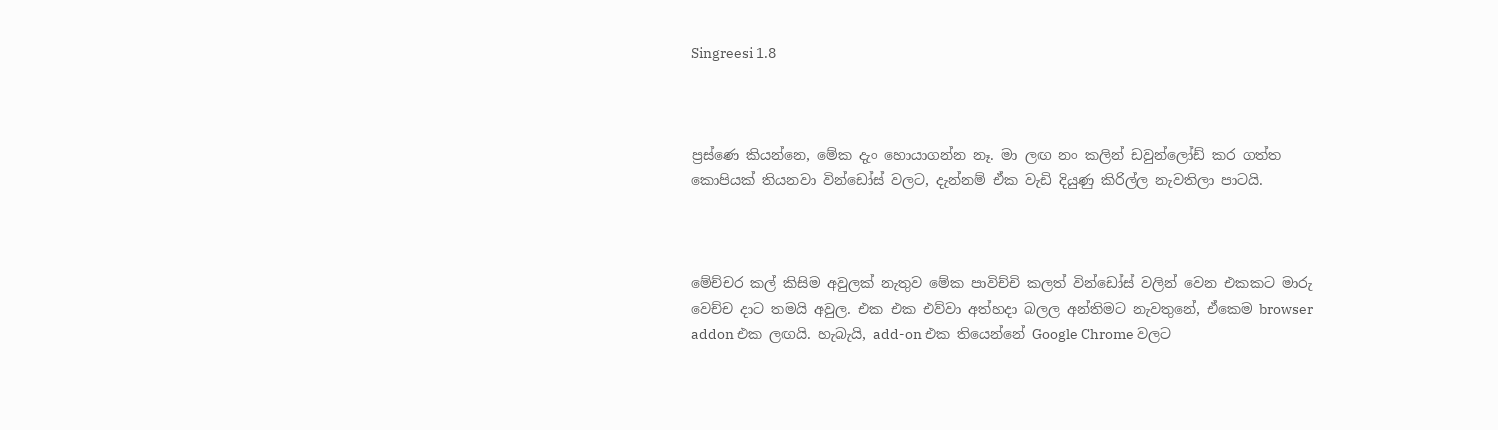Singreesi 1.8



ප්‍රස්ණෙ කියන්නෙ, මේක දැං හොයාගන්න නෑ. මා ලඟ නං කලින් ඩවුන්ලෝඩ් කර ගත්ත කොපියක් තියනවා වින්ඩෝස් වලට, දැන්නම් ඒක වැඩි දියුණු කිරිල්ල නැවතිලා පාටයි.



මේච්චර කල් කිසිම අවුලක් නැතුව මේක පාවිච්චි කලත් වින්ඩෝස් වලින් වෙන එකකට මාරු වෙච්ච දාට තමයි අවුල. එක එක එව්වා අත්හදා බලල අන්තිමට නැවතුනේ, ඒකෙම browser addon එක ලඟයි. හැබැයි, add-on එක තියෙන්නේ Google Chrome වලට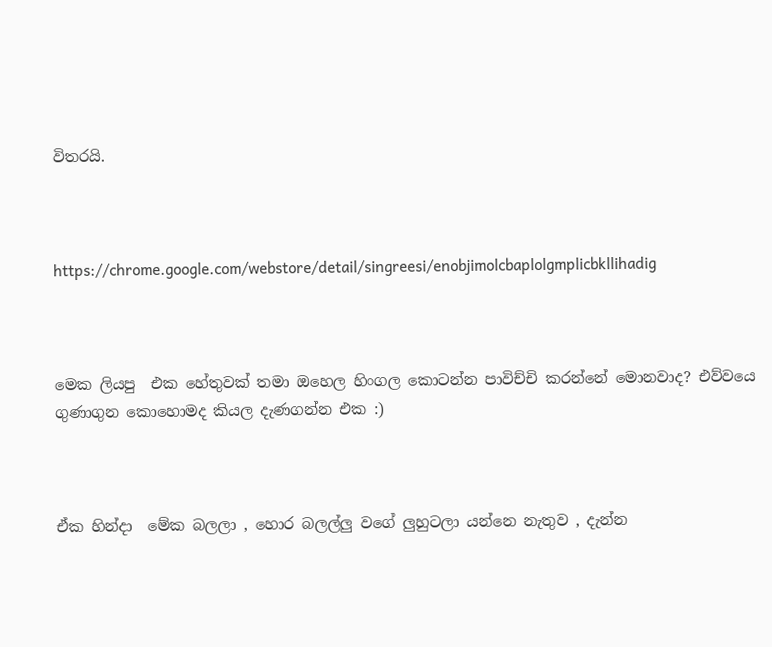විතරයි.



https://chrome.google.com/webstore/detail/singreesi/enobjimolcbaplolgmplicbkllihadig



මෙක ලියපු  එක හේතුවක් තමා ඔහෙල හිංගල කොටන්න පාවිච්චි කරන්නේ මොනවාද? එව්වයෙ ගුණාගුන කොහොමද කියල දැණගන්න එක :)



ඒක හින්දා  මේක බලලා , හොර බලල්ලු වගේ ලුහුටලා යන්නෙ නැතුව , දැන්න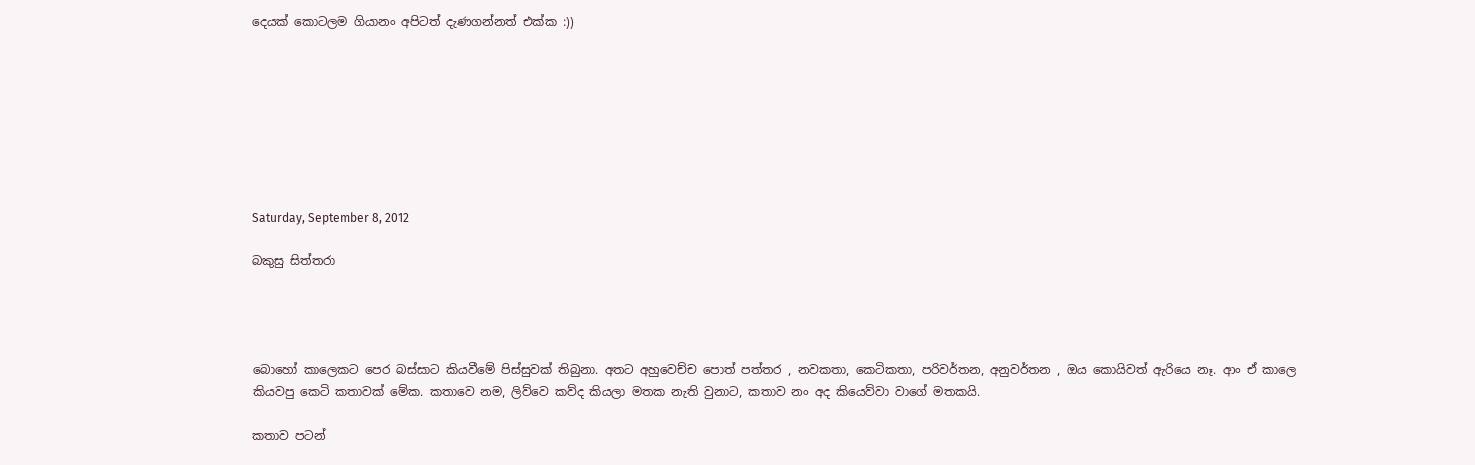දෙයක් කොටලම ගියානං අපිටත් දැණගන්නත් එක්ක :))








Saturday, September 8, 2012

බකුසු සිත්තරා




බොහෝ කාලෙකට පෙර බස්සාට කියවීමේ පිස්සුවක් තිබුනා. අතට අහුවෙච්ච පොත් පත්තර , නවකතා, කෙටිකතා, පරිවර්තන, අනුවර්තන , ඔය කොයිවත් ඇරියෙ නෑ. ආං ඒ කාලෙ කියවපු කෙටි කතාවක් මේක. කතාවෙ නම, ලිව්වෙ කව්ද කියලා මතක නැති වුනාට, කතාව නං අද කියෙව්වා වාගේ මතකයි.

කතාව පටන්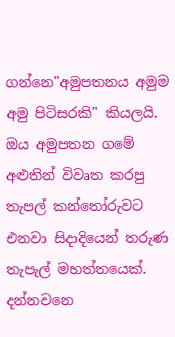ගන්නෙ"අමුපතනය අමුම අමු පිටිසරකි" කියලයි. ඔය අමුපතන ගමේ අළුතින් විවෘත කරපු තැපල් කන්තෝරුවට එනවා සිදාදියෙන් තරුණ තැපැල් මහත්තයෙක්. දන්නවනෙ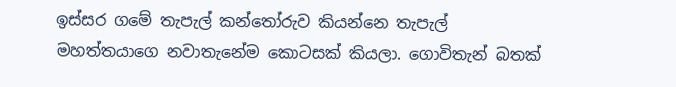ඉස්සර ගමේ තැපැල් කන්තෝරුව කියන්නෙ තැපැල් මහත්තයාගෙ නවාතැනේම කොටසක් කියලා. ගොවිතැන් බතක්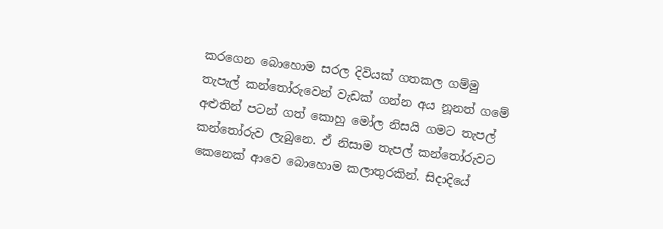කරගෙන බොහොම සරල දිවියක් ගතකල ගම්මු තැපැල් කන්තෝරුවෙන් වැඩක් ගන්න අය නූනත් ගමේ අළුතින් පටන් ගත් කොහු මෝල නිසයි ගමට තැපල් කන්තෝරුව ලැබුනෙ. ඒ නිසාම තැපල් කන්තෝරුවට කෙනෙක් ආවෙ බොහොම කලාතුරකින්. සිදාදියේ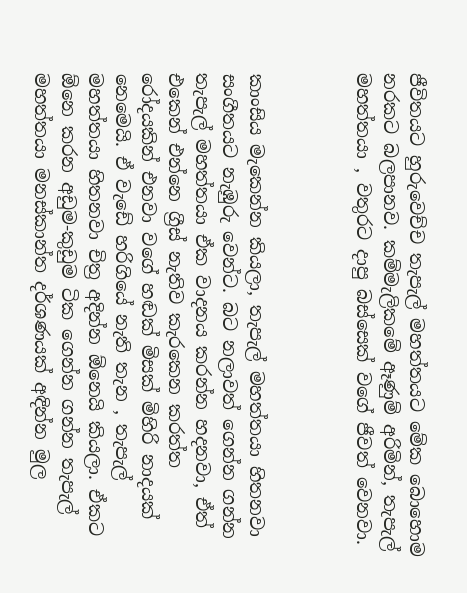ජීවිතයට හුරුවෙච්ච තැපැල් මහත්තයට මේක බොහොම නරකට බලපානව. කම්මැලිකමේ ඈණුම් අරිමින්, තැපැල් මහත්තයා , වතුරට දාපු බස්සෙක් වගේ ජීවත් වෙනවා.



කාංසිය මැකෙන්න කියලා, තැපැල් මහත්තයා හිතනවා සංගීතයට නැඹුරු වෙන්ට. බට නලාවත් ගෙන්න ගන්න තැපැල් මහත්තයා ඒක වාදනය කරන්න හදනවා, ඒත් එකෙන් එන්නෙ ග්‍රීස් නැතිව කැරකෙන කරත්ත රෝදයකින් එනවා වගේ හඬක් මිසක් මිහිරි නාදයක් නෙමෙයි. ඒ වැඩේ හරිගියේ නැති තැන , තැපැල් මහත්තයා හිතනවා චිත්‍ර අදින්න ඕනෙයි කියලා. ඒකට ඕනෙ කරන අඩුම-කුඩුම ටික ගෙන්න ගන්න තැපැල් මහත්තයා මනස්කාන්ත දර්ශණයක් අඳින්න මුල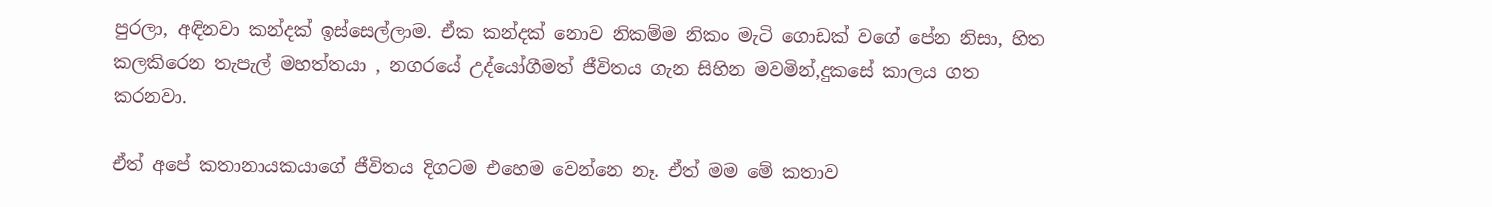පුරලා, අඳිනවා කන්දක් ඉස්සෙල්ලාම. ඒක කන්දක් නොව නිකම්ම නිකං මැටි ගොඩක් වගේ පේන නිසා, හිත කලකිරෙන තැපැල් මහත්තයා , නගරයේ උද්යෝගීමත් ජීවිතය ගැන සිහින මවමින්,දුකසේ කාලය ගත කරනවා.

ඒත් අපේ කතානායකයාගේ ජීවිතය දිගටම එහෙම වෙන්නෙ නෑ. ඒත් මම මේ කතාව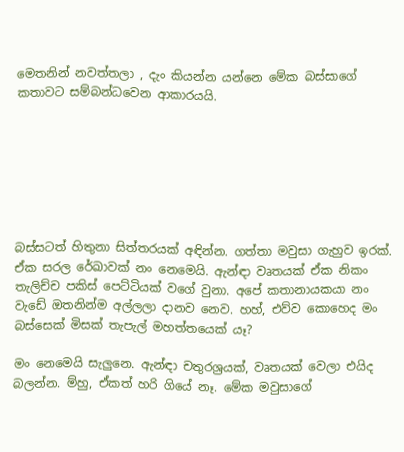මෙතනින් නවත්තලා , දැං කියන්න යන්නෙ මේක බස්සාගේ කතාවට සම්බන්ධවෙන ආකාරයයි.







බස්සටත් හිතුනා සිත්තරයක් අඳින්න. ගත්තා මවුසා ගැහුව ඉරක්. ඒක සරල රේඛාවක් නං නෙමෙයි. ඇන්ඳා වෘතයක් ඒක නිකං තැලිච්ච පකිස් පෙට්ටියක් වගේ වුනා. අපේ කතානායකයා නං වැඩේ ඔතනින්ම අල්ලලා දානව නෙව. හහ්, එව්ව කොහෙද මං බස්සෙක් මිසක් තැපැල් මහත්තයෙක් යෑ?

මං නෙමෙයි සැලුනෙ. ඇන්ඳා චතුරශ්‍රයක්, වෘතයක් වෙලා එයිද බලන්න. ම්හු, ඒකත් හරි ගියේ නෑ. මේක මවුසාගේ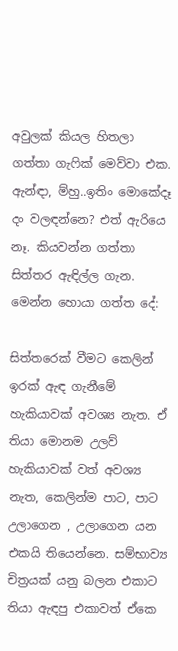අවුලක් කියල හිතලා ගත්තා ගැ‍ෆික් මෙව්වා එක. ඇන්ඳා, ම්හු..ඉතිං මොකේදෑ දං වලඳන්නෙ? එත් ඇරියෙ නෑ. කියවන්න ගත්තා සිත්තර ඇඳිල්ල ගැන. මෙන්න හොයා ගත්ත දේ:

සිත්තරෙක් වීමට කෙලින් ඉරක් ඇඳ ගැනීමේ හැකියාවක් අවශ්‍ය නැත. ඒ තියා මොනම උලව් හැකියාවක් වත් අවශ්‍ය නැත, කෙලින්ම පාට, පාට උලාගෙන , උලාගෙන යන එකයි තියෙන්නෙ. සම්භාව්‍ය චිත්‍රයක් යනු බලන එකාට තියා ඇඳපු එකාවත් ඒකෙ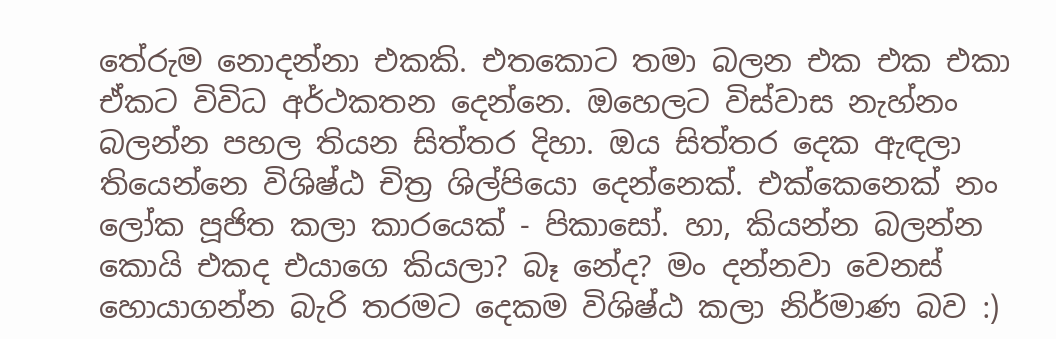තේරුම නොදන්නා එකකි. එතකොට තමා බලන එක එක එකා ඒකට විවිධ අර්ථකතන දෙන්නෙ. ඔහෙලට විස්වාස නැහ්නං බලන්න පහල තියන සිත්තර දිහා. ඔය සිත්තර දෙක ඇඳලා තියෙන්නෙ විශිෂ්ඨ චිත්‍ර ශිල්පියො දෙන්නෙක්. එක්කෙනෙක් නං ලෝක පූජිත කලා කාරයෙක් - පිකාසෝ. හා, කියන්න බලන්න කොයි එකද එයාගෙ කියලා? බෑ නේද? මං දන්නවා වෙනස් හොයාගන්න බැරි තරමට දෙකම විශිෂ්ඨ කලා නිර්මාණ බව :)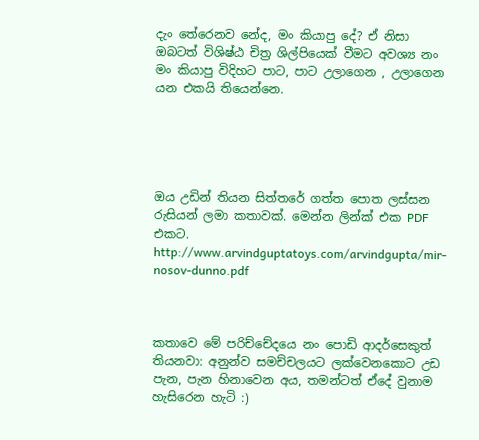දැං තේරෙනව නේද, මං කියාපු දේ? ඒ නිසා ඔබටත් විශිෂ්ඨ චිත්‍ර ශිල්පියෙක් වීමට අවශ්‍ය නං මං කියාපු විදිහට පාට, පාට උලාගෙන , උලාගෙන යන එකයි තියෙන්නෙ.





ඔය උඩින් තියන සිත්තරේ ගත්ත පොත ලස්සන රුසියන් ලමා කතාවක්. මෙන්න ලින්ක් එක PDF එකට.
http://www.arvindguptatoys.com/arvindgupta/mir-nosov-dunno.pdf



කතාවෙ මේ පරිච්චේදයෙ නං පොඩි ආදර්සෙකුත් තියනවා: අනුන්ව සමච්චලයට ලක්වෙනකොට උඩ පැන, පැන හිනාවෙන අය, තමන්ටත් ඒදේ වුනාම හැසිරෙන හැටි :)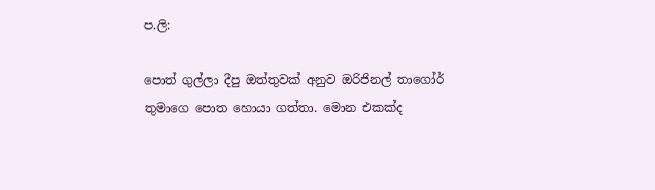ප.ලි:

පොත් ගුල්ලා දීපු ඔත්තුවක් අනුව ඔරිජිනල් තාගෝර් තුමාගෙ පොත හොයා ගත්තා. මොන එකක්ද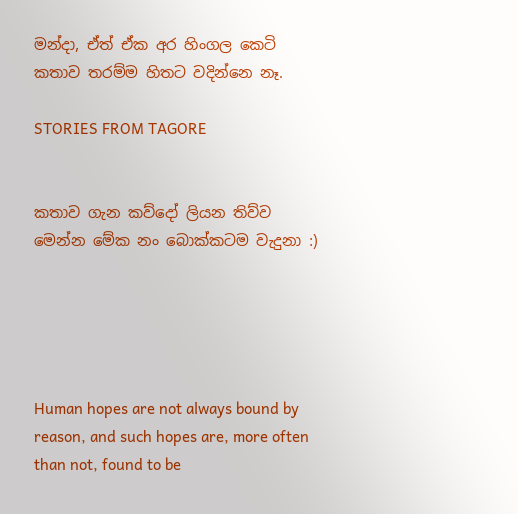මන්දා, ඒත් ඒක අර හිංගල කෙටි කතාව තරම්ම හිතට වදින්නෙ නෑ.

STORIES FROM TAGORE


කතාව ගැන කව්දෝ ලියන තිව්ව මෙන්න මේක නං බොක්කටම වැදුනා :)





Human hopes are not always bound by reason, and such hopes are, more often than not, found to be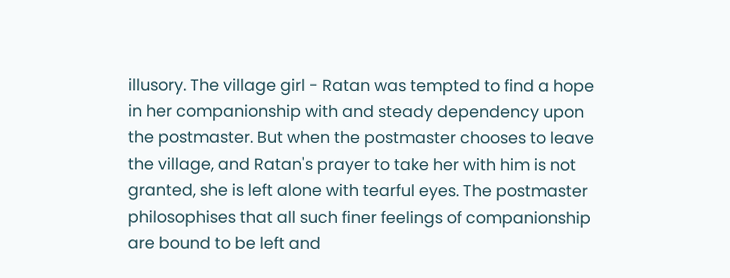illusory. The village girl - Ratan was tempted to find a hope in her companionship with and steady dependency upon the postmaster. But when the postmaster chooses to leave the village, and Ratan's prayer to take her with him is not granted, she is left alone with tearful eyes. The postmaster philosophises that all such finer feelings of companionship are bound to be left and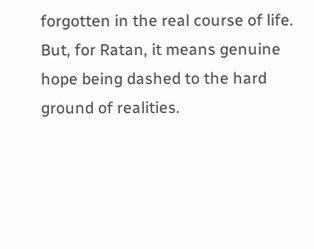forgotten in the real course of life. But, for Ratan, it means genuine hope being dashed to the hard ground of realities.